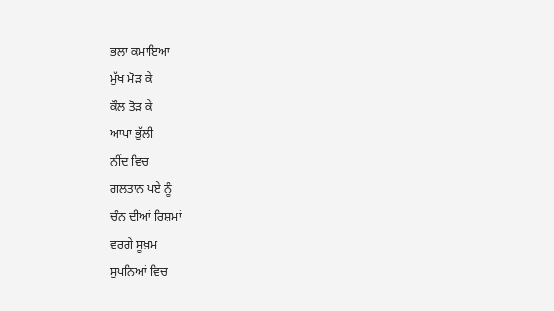ਭਲਾ ਕਮਾਇਆ
ਮੁੱਖ ਮੋੜ ਕੇ
ਕੌਲ ਤੋੜ ਕੇ
ਆਪਾ ਭੁੱਲੀ
ਨੀਂਦ ਵਿਚ
ਗਲਤਾਨ ਪਏ ਨੂੰ
ਚੰਨ ਦੀਆਂ ਰਿਸ਼ਮਾਂ
ਵਰਗੇ ਸੂਖ਼ਮ
ਸੁਪਨਿਆਂ ਵਿਚ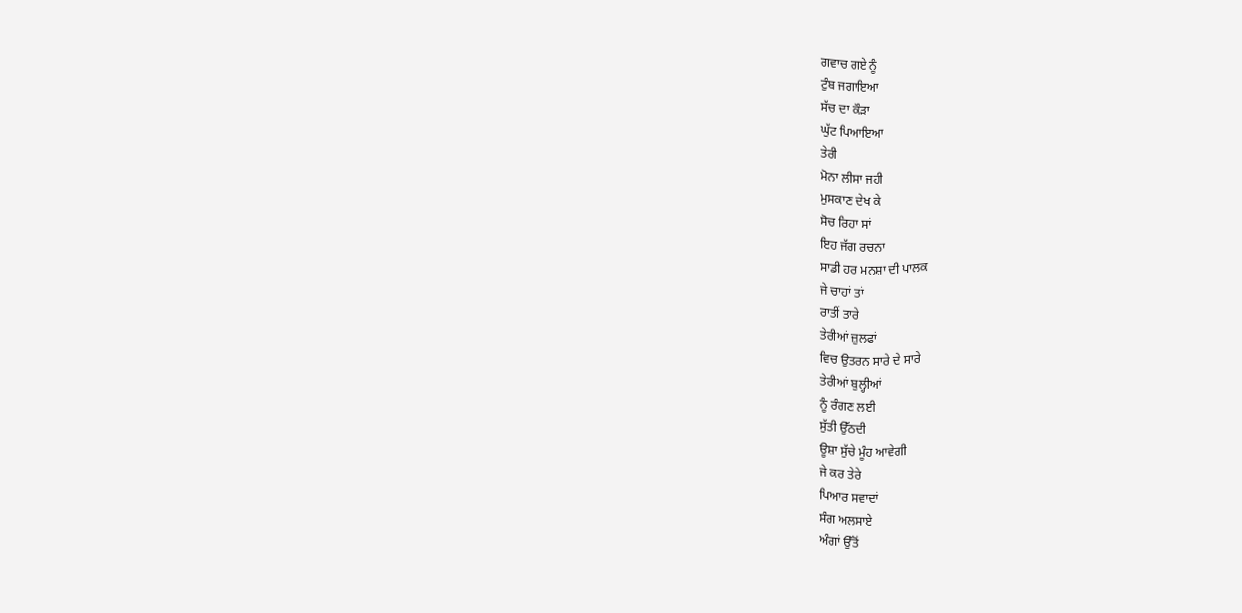ਗਵਾਚ ਗਏ ਨੂੰ
ਟੁੰਬ ਜਗਾਇਆ
ਸੱਚ ਦਾ ਕੌੜਾ
ਘੁੱਟ ਪਿਆਇਆ
ਤੇਰੀ
ਮੋਨਾ ਲੀਸਾ ਜਹੀ
ਮੁਸਕਾਣ ਦੇਖ ਕੇ
ਸੋਚ ਰਿਹਾ ਸਾਂ
ਇਹ ਜੱਗ ਰਚਨਾ
ਸਾਡੀ ਹਰ ਮਨਸ਼ਾ ਦੀ ਪਾਲਕ
ਜੇ ਚਾਹਾਂ ਤਾਂ
ਰਾਤੀਂ ਤਾਰੇ
ਤੇਰੀਆਂ ਜ਼ੁਲਫਾਂ
ਵਿਚ ਉਤਰਨ ਸਾਰੇ ਦੇ ਸਾਰੇ
ਤੇਰੀਆਂ ਬੁਲ੍ਹੀਆਂ
ਨੂੰ ਰੰਗਣ ਲਈ
ਸੁੱਤੀ ਉੱਠਦੀ
ਊਸ਼ਾ ਸੁੱਚੇ ਮੂੰਹ ਆਵੇਗੀ
ਜੇ ਕਰ ਤੇਰੇ
ਪਿਆਰ ਸਵਾਦਾਂ
ਸੰਗ ਅਲਸਾਏ
ਅੰਗਾਂ ਉੱਤੋਂ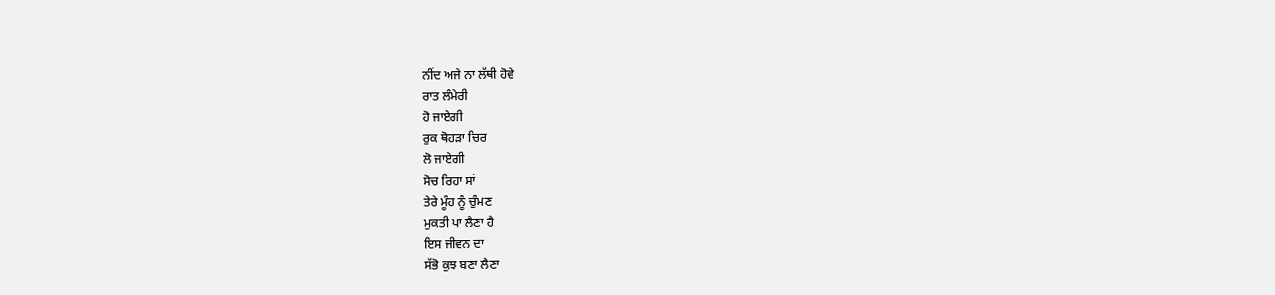ਨੀਂਦ ਅਜੇ ਨਾ ਲੱਥੀ ਹੋਵੇ
ਰਾਤ ਲੰਮੇਰੀ
ਹੋ ਜਾਏਗੀ
ਰੁਕ ਥੋਹੜਾ ਚਿਰ
ਲੋ ਜਾਏਗੀ
ਸੋਚ ਰਿਹਾ ਸਾਂ
ਤੇਰੇ ਮੂੰਹ ਨੂੰ ਚੁੰਮਣ
ਮੁਕਤੀ ਪਾ ਲੈਣਾ ਹੈ
ਇਸ ਜੀਵਨ ਦਾ
ਸੱਭੋ ਕੁਝ ਬਣਾ ਲੈਣਾ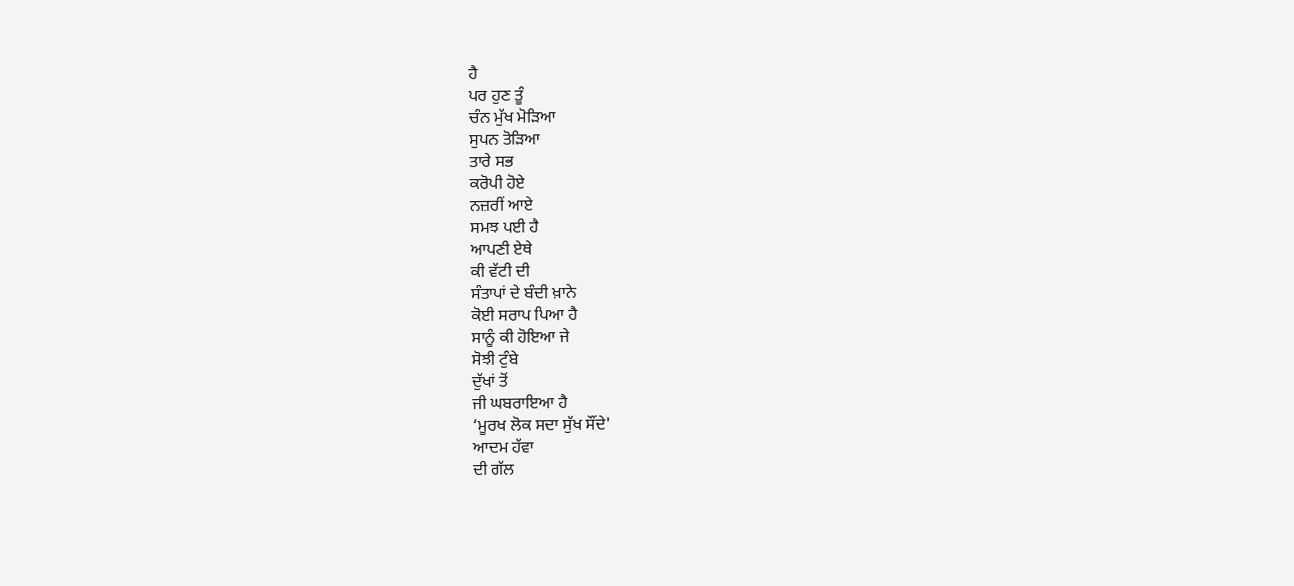ਹੈ
ਪਰ ਹੁਣ ਤੂੰ
ਚੰਨ ਮੁੱਖ ਮੋੜਿਆ
ਸੁਪਨ ਤੋੜਿਆ
ਤਾਰੇ ਸਭ
ਕਰੋਪੀ ਹੋਏ
ਨਜ਼ਰੀਂ ਆਏ
ਸਮਝ ਪਈ ਹੈ
ਆਪਣੀ ਏਥੇ
ਕੀ ਵੱਟੀ ਦੀ
ਸੰਤਾਪਾਂ ਦੇ ਬੰਦੀ ਖ਼ਾਨੇ
ਕੋਈ ਸਰਾਪ ਪਿਆ ਹੈ
ਸਾਨੂੰ ਕੀ ਹੋਇਆ ਜੇ
ਸੋਝੀ ਟੁੰਬੇ
ਦੁੱਖਾਂ ਤੋਂ
ਜੀ ਘਬਰਾਇਆ ਹੈ
‘ਮੂਰਖ ਲੋਕ ਸਦਾ ਸੁੱਖ ਸੌਂਦੇ'
ਆਦਮ ਹੱਵਾ
ਦੀ ਗੱਲ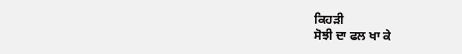ਕਿਹੜੀ
ਸੋਝੀ ਦਾ ਫਲ ਖਾ ਕੇ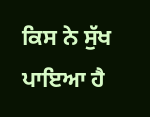ਕਿਸ ਨੇ ਸੁੱਖ ਪਾਇਆ ਹੈ